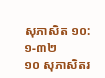សុភាសិត ១០:១-៣២
១០ សុភាសិតរ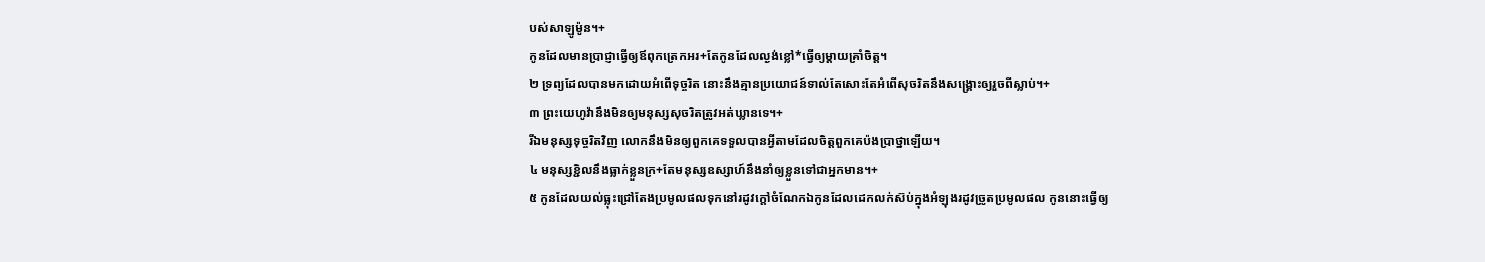បស់សាឡូម៉ូន។+
កូនដែលមានប្រាជ្ញាធ្វើឲ្យឪពុកត្រេកអរ+តែកូនដែលល្ងង់ខ្លៅ*ធ្វើឲ្យម្ដាយគ្រាំចិត្ត។
២ ទ្រព្យដែលបានមកដោយអំពើទុច្ចរិត នោះនឹងគ្មានប្រយោជន៍ទាល់តែសោះតែអំពើសុចរិតនឹងសង្គ្រោះឲ្យរួចពីស្លាប់។+
៣ ព្រះយេហូវ៉ានឹងមិនឲ្យមនុស្សសុចរិតត្រូវអត់ឃ្លានទេ។+
រីឯមនុស្សទុច្ចរិតវិញ លោកនឹងមិនឲ្យពួកគេទទួលបានអ្វីតាមដែលចិត្តពួកគេប៉ងប្រាថ្នាឡើយ។
៤ មនុស្សខ្ជិលនឹងធ្លាក់ខ្លួនក្រ+តែមនុស្សឧស្សាហ៍នឹងនាំឲ្យខ្លួនទៅជាអ្នកមាន។+
៥ កូនដែលយល់ធ្លុះជ្រៅតែងប្រមូលផលទុកនៅរដូវក្ដៅចំណែកឯកូនដែលដេកលក់ស៊ប់ក្នុងអំឡុងរដូវច្រូតប្រមូលផល កូននោះធ្វើឲ្យ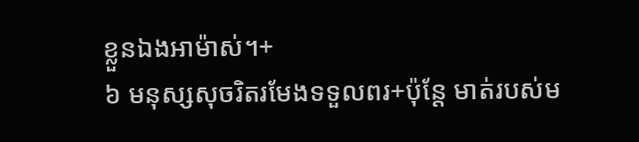ខ្លួនឯងអាម៉ាស់។+
៦ មនុស្សសុចរិតរមែងទទួលពរ+ប៉ុន្តែ មាត់របស់ម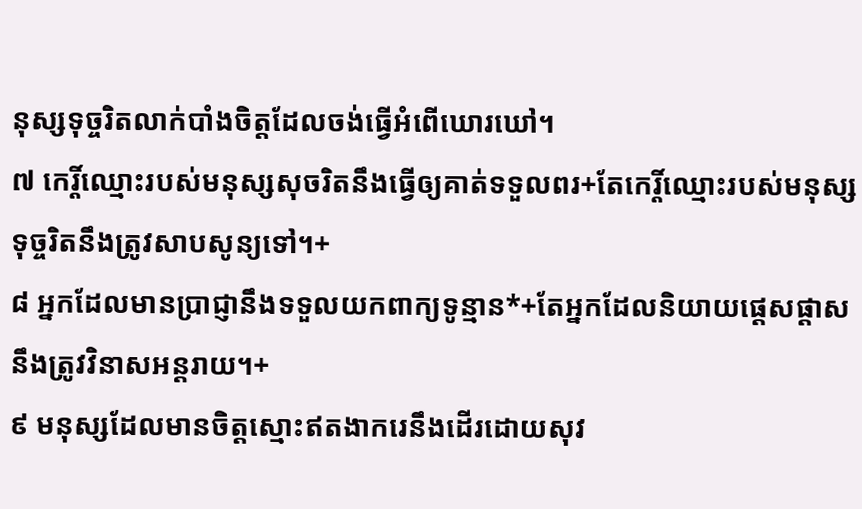នុស្សទុច្ចរិតលាក់បាំងចិត្តដែលចង់ធ្វើអំពើឃោរឃៅ។
៧ កេរ្តិ៍ឈ្មោះរបស់មនុស្សសុចរិតនឹងធ្វើឲ្យគាត់ទទួលពរ+តែកេរ្តិ៍ឈ្មោះរបស់មនុស្សទុច្ចរិតនឹងត្រូវសាបសូន្យទៅ។+
៨ អ្នកដែលមានប្រាជ្ញានឹងទទួលយកពាក្យទូន្មាន*+តែអ្នកដែលនិយាយផ្ដេសផ្ដាសនឹងត្រូវវិនាសអន្តរាយ។+
៩ មនុស្សដែលមានចិត្តស្មោះឥតងាករេនឹងដើរដោយសុវ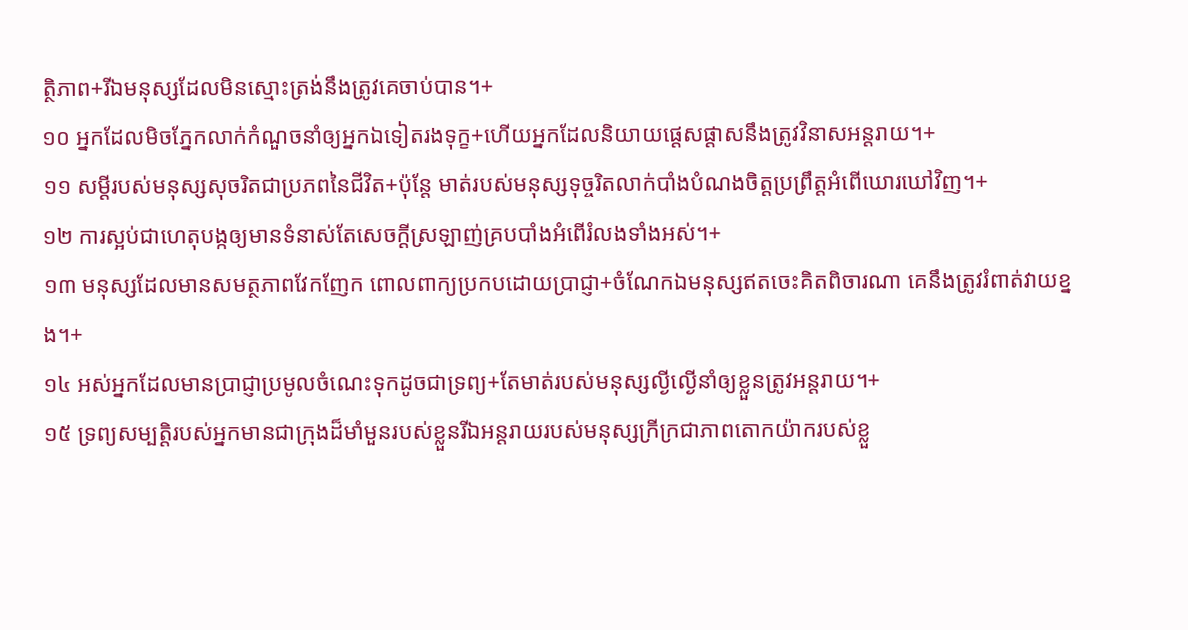ត្ថិភាព+រីឯមនុស្សដែលមិនស្មោះត្រង់នឹងត្រូវគេចាប់បាន។+
១០ អ្នកដែលមិចភ្នែកលាក់កំណួចនាំឲ្យអ្នកឯទៀតរងទុក្ខ+ហើយអ្នកដែលនិយាយផ្ដេសផ្ដាសនឹងត្រូវវិនាសអន្តរាយ។+
១១ សម្ដីរបស់មនុស្សសុចរិតជាប្រភពនៃជីវិត+ប៉ុន្តែ មាត់របស់មនុស្សទុច្ចរិតលាក់បាំងបំណងចិត្តប្រព្រឹត្តអំពើឃោរឃៅវិញ។+
១២ ការស្អប់ជាហេតុបង្កឲ្យមានទំនាស់តែសេចក្ដីស្រឡាញ់គ្របបាំងអំពើរំលងទាំងអស់។+
១៣ មនុស្សដែលមានសមត្ថភាពវែកញែក ពោលពាក្យប្រកបដោយប្រាជ្ញា+ចំណែកឯមនុស្សឥតចេះគិតពិចារណា គេនឹងត្រូវរំពាត់វាយខ្នង។+
១៤ អស់អ្នកដែលមានប្រាជ្ញាប្រមូលចំណេះទុកដូចជាទ្រព្យ+តែមាត់របស់មនុស្សល្ងីល្ងើនាំឲ្យខ្លួនត្រូវអន្តរាយ។+
១៥ ទ្រព្យសម្បត្តិរបស់អ្នកមានជាក្រុងដ៏មាំមួនរបស់ខ្លួនរីឯអន្តរាយរបស់មនុស្សក្រីក្រជាភាពតោកយ៉ាករបស់ខ្លួ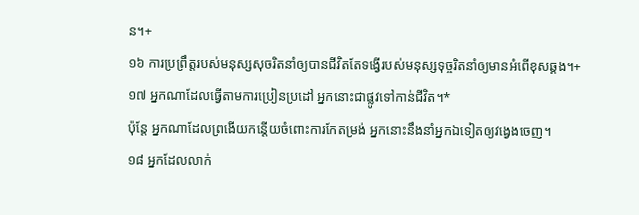ន។+
១៦ ការប្រព្រឹត្តរបស់មនុស្សសុចរិតនាំឲ្យបានជីវិតតែទង្វើរបស់មនុស្សទុច្ចរិតនាំឲ្យមានអំពើខុសឆ្គង។+
១៧ អ្នកណាដែលធ្វើតាមការប្រៀនប្រដៅ អ្នកនោះជាផ្លូវទៅកាន់ជីវិត។*
ប៉ុន្តែ អ្នកណាដែលព្រងើយកន្តើយចំពោះការកែតម្រង់ អ្នកនោះនឹងនាំអ្នកឯទៀតឲ្យវង្វេងចេញ។
១៨ អ្នកដែលលាក់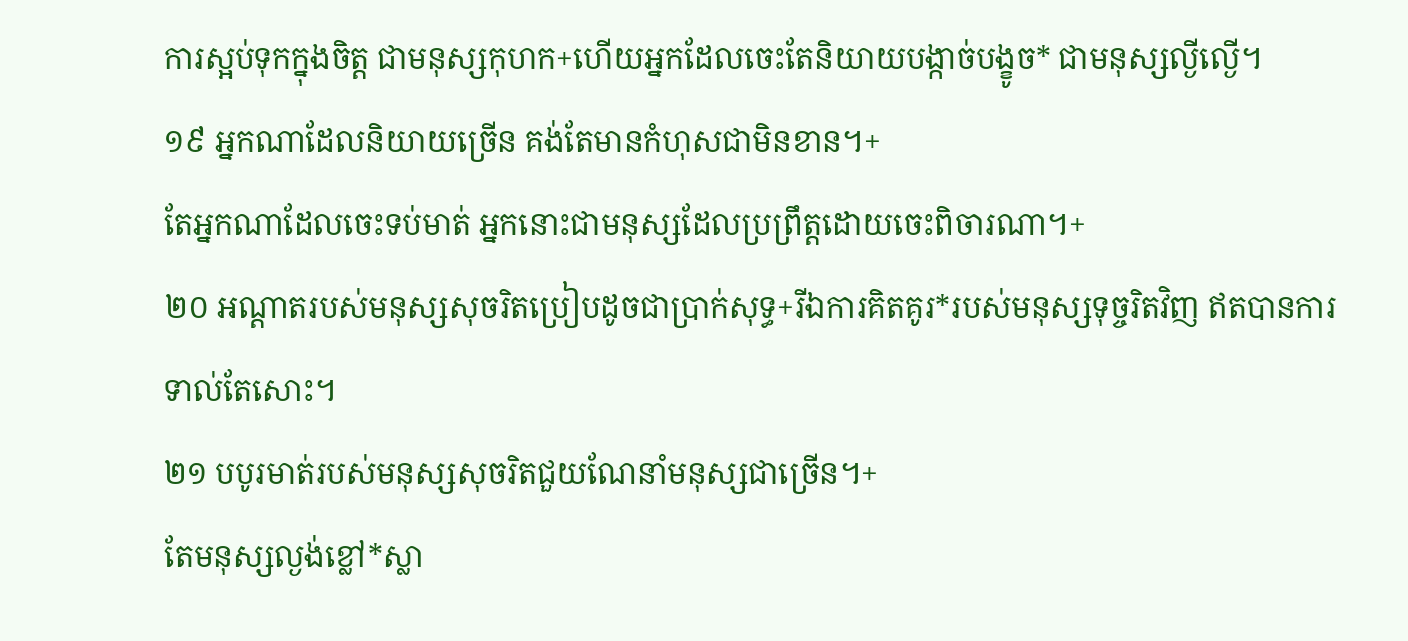ការស្អប់ទុកក្នុងចិត្ត ជាមនុស្សកុហក+ហើយអ្នកដែលចេះតែនិយាយបង្កាច់បង្ខូច* ជាមនុស្សល្ងីល្ងើ។
១៩ អ្នកណាដែលនិយាយច្រើន គង់តែមានកំហុសជាមិនខាន។+
តែអ្នកណាដែលចេះទប់មាត់ អ្នកនោះជាមនុស្សដែលប្រព្រឹត្តដោយចេះពិចារណា។+
២០ អណ្ដាតរបស់មនុស្សសុចរិតប្រៀបដូចជាប្រាក់សុទ្ធ+រីឯការគិតគូរ*របស់មនុស្សទុច្ចរិតវិញ ឥតបានការទាល់តែសោះ។
២១ បបូរមាត់របស់មនុស្សសុចរិតជួយណែនាំមនុស្សជាច្រើន។+
តែមនុស្សល្ងង់ខ្លៅ*ស្លា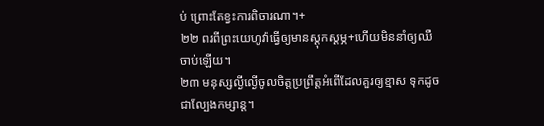ប់ ព្រោះតែខ្វះការពិចារណា។+
២២ ពរពីព្រះយេហូវ៉ាធ្វើឲ្យមានស្ដុកស្ដម្ភ+ហើយមិននាំឲ្យឈឺចាប់ឡើយ។
២៣ មនុស្សល្ងីល្ងើចូលចិត្តប្រព្រឹត្តអំពើដែលគួរឲ្យខ្មាស ទុកដូចជាល្បែងកម្សាន្ត។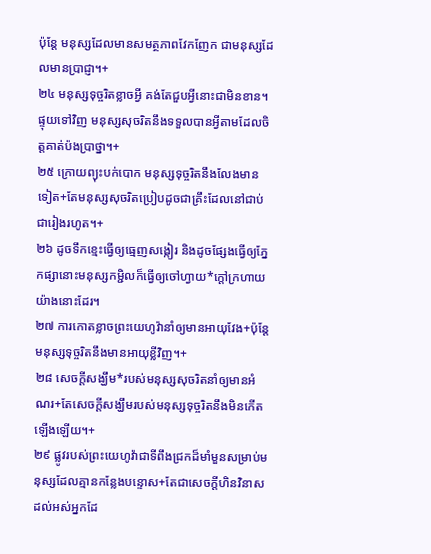ប៉ុន្តែ មនុស្សដែលមានសមត្ថភាពវែកញែក ជាមនុស្សដែលមានប្រាជ្ញា។+
២៤ មនុស្សទុច្ចរិតខ្លាចអ្វី គង់តែជួបអ្វីនោះជាមិនខាន។
ផ្ទុយទៅវិញ មនុស្សសុចរិតនឹងទទួលបានអ្វីតាមដែលចិត្តគាត់ប៉ងប្រាថ្នា។+
២៥ ក្រោយព្យុះបក់បោក មនុស្សទុច្ចរិតនឹងលែងមានទៀត+តែមនុស្សសុចរិតប្រៀបដូចជាគ្រឹះដែលនៅជាប់ជារៀងរហូត។+
២៦ ដូចទឹកខ្មេះធ្វើឲ្យធ្មេញសង្កៀរ និងដូចផ្សែងធ្វើឲ្យភ្នែកផ្សានោះមនុស្សកម្ជិលក៏ធ្វើឲ្យចៅហ្វាយ*ក្ដៅក្រហាយយ៉ាងនោះដែរ។
២៧ ការកោតខ្លាចព្រះយេហូវ៉ានាំឲ្យមានអាយុវែង+ប៉ុន្តែ មនុស្សទុច្ចរិតនឹងមានអាយុខ្លីវិញ។+
២៨ សេចក្ដីសង្ឃឹម*របស់មនុស្សសុចរិតនាំឲ្យមានអំណរ+តែសេចក្ដីសង្ឃឹមរបស់មនុស្សទុច្ចរិតនឹងមិនកើតឡើងឡើយ។+
២៩ ផ្លូវរបស់ព្រះយេហូវ៉ាជាទីពឹងជ្រកដ៏មាំមួនសម្រាប់មនុស្សដែលគ្មានកន្លែងបន្ទោស+តែជាសេចក្ដីហិនវិនាសដល់អស់អ្នកដែ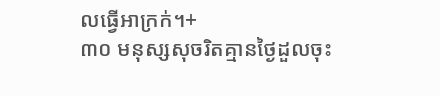លធ្វើអាក្រក់។+
៣០ មនុស្សសុចរិតគ្មានថ្ងៃដួលចុះ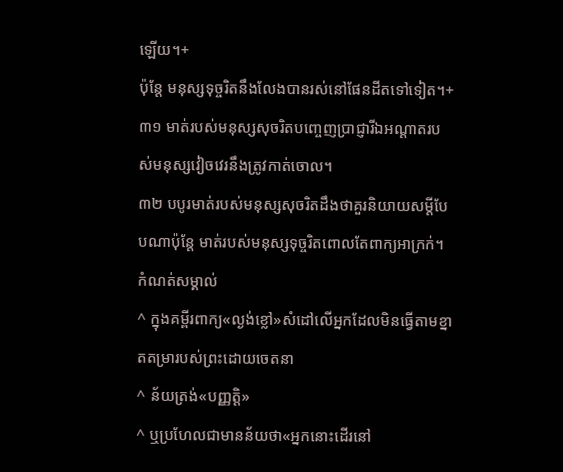ឡើយ។+
ប៉ុន្តែ មនុស្សទុច្ចរិតនឹងលែងបានរស់នៅផែនដីតទៅទៀត។+
៣១ មាត់របស់មនុស្សសុចរិតបញ្ចេញប្រាជ្ញារីឯអណ្ដាតរបស់មនុស្សវៀចវេរនឹងត្រូវកាត់ចោល។
៣២ បបូរមាត់របស់មនុស្សសុចរិតដឹងថាគួរនិយាយសម្ដីបែបណាប៉ុន្តែ មាត់របស់មនុស្សទុច្ចរិតពោលតែពាក្យអាក្រក់។
កំណត់សម្គាល់
^ ក្នុងគម្ពីរពាក្យ«ល្ងង់ខ្លៅ»សំដៅលើអ្នកដែលមិនធ្វើតាមខ្នាតតម្រារបស់ព្រះដោយចេតនា
^ ន័យត្រង់«បញ្ញត្តិ»
^ ឬប្រហែលជាមានន័យថា«អ្នកនោះដើរនៅ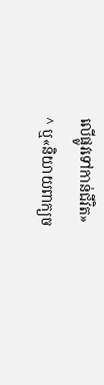លើផ្លូវទៅកាន់ជីវិត»
^ ឬ«និយាយពាក្យច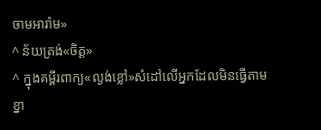ចាមអារ៉ាម»
^ ន័យត្រង់«ចិត្ត»
^ ក្នុងគម្ពីរពាក្យ«ល្ងង់ខ្លៅ»សំដៅលើអ្នកដែលមិនធ្វើតាមខ្នា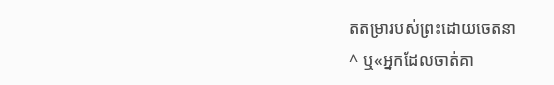តតម្រារបស់ព្រះដោយចេតនា
^ ឬ«អ្នកដែលចាត់គា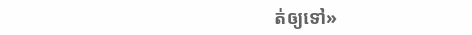ត់ឲ្យទៅ»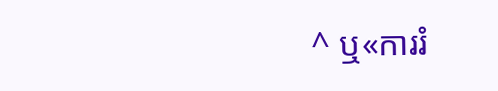^ ឬ«ការរំ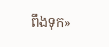ពឹងទុក»